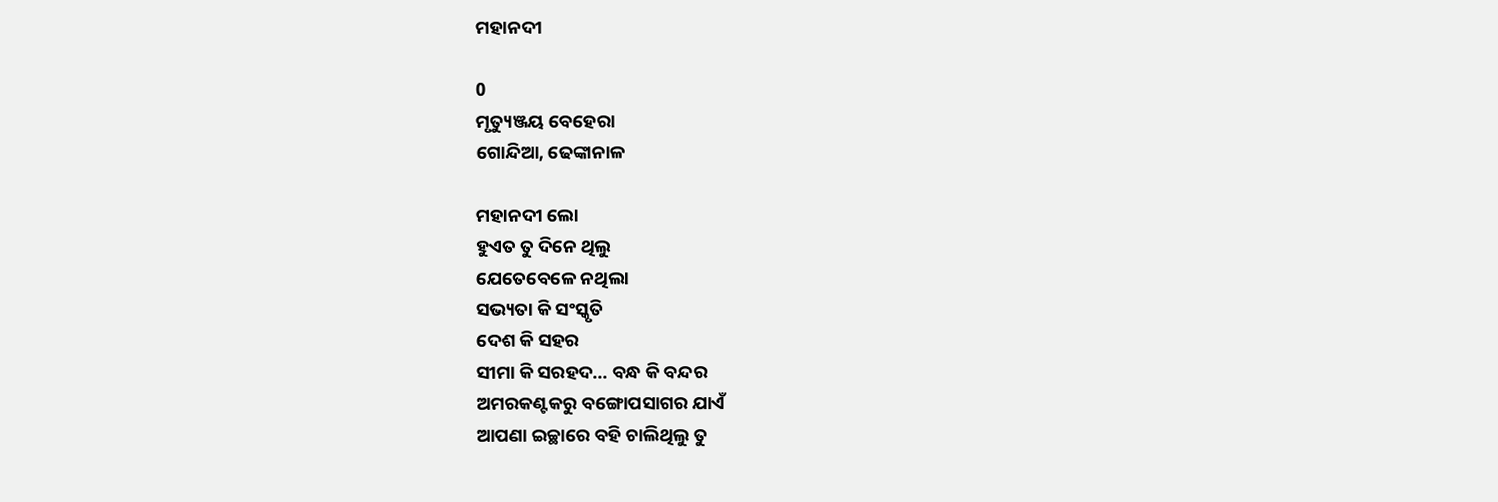ମହାନଦୀ

0
ମୃତ୍ୟୁଞ୍ଜୟ ବେହେରା
ଗୋନ୍ଦିଆ, ଢେଙ୍କାନାଳ

ମହାନଦୀ ଲୋ
ହୁଏତ ତୁ ଦିନେ ଥିଲୁ
ଯେତେବେଳେ ନଥିଲା
ସଭ୍ୟତା କି ସଂସ୍କୃତି
ଦେଶ କି ସହର
ସୀମା କି ସରହଦ... ବନ୍ଧ କି ବନ୍ଦର
ଅମରକଣ୍ଟକରୁ ବଙ୍ଗୋପସାଗର ଯାଏଁ
ଆପଣା ଇଚ୍ଛାରେ ବହି ଚାଲିଥିଲୁ ତୁ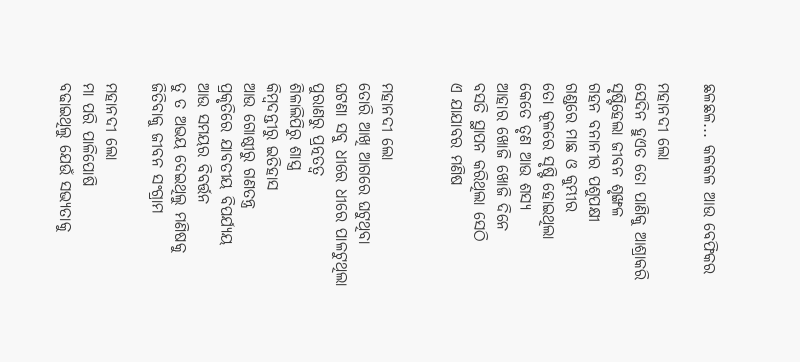ଛଳଛଳ... କଳକଳ ଆଉ ବେଫିକର

ମହାନଦୀ ଲୋ
ସେଦିନ ହୁଏତ ତୋ ପାଣିକୁ ଆଶ୍ରାକରି
ସୃଷ୍ଟିହେଲା ଜୀବନ ଶୃଙ୍ଖଳ
ଗହନ ବନାନୀର ପଶୁପକ୍ଷୀ
ଗଣ୍ଡରେ ମାଛ ଓ କୁମ୍ଭୀର
ତୋ କୂଳରେ ସୃଷ୍ଟି ହୋଇଥିଲା
କେତେ ତୃଣ ଆଉ ଶସ୍ୟ
ଆହାର ଖୋଜି ଖୋଜି ଦିନେ
ବସତି ସ୍ଥାପନ କରିଥିଲା ସେଠି
ଏ ଯାଯାବର ମଣିଷ


ମହାନଦୀ ଲୋ
ତୋରି ଆଖି ଆଗରେ ଘଟୁଥିବା
ଘଟଣା ସବୁ ଧୀରେ ଧୀରେ ପାଳଟୁଥିଲା
ପୁରାଣରୁ ପ୍ରତ୍ନତତ୍ଵ
ଶିଳାଲିପିରୁ ଶାସ୍ତ୍ର
କିମ୍ବଦନ୍ତୀରୁ ଇତିହାସ
ଆଉ ଗୋଷ୍ଠୀରୁ ଗଣତନ୍ତ୍ର
ପ୍ରକୃତିରେ ଯାବତୀୟ ବିପର୍ଯ୍ୟୟ
ଆଉ ସମୟର ବିବର୍ତ୍ତନ
ତୁ ତ ଅଭୟ ଦେଇଥିଲୁ ମଣିଷକୁ
ଜିତିବାକୁ ଜୀବନ ସଂଗ୍ରାମ

ମହାନଦୀ ଲୋ
ମା ପରି ପାଳିପୋଷି
ବଢାଇଥିଲୁ ଯେଉଁ ସଭ୍ୟତାକୁ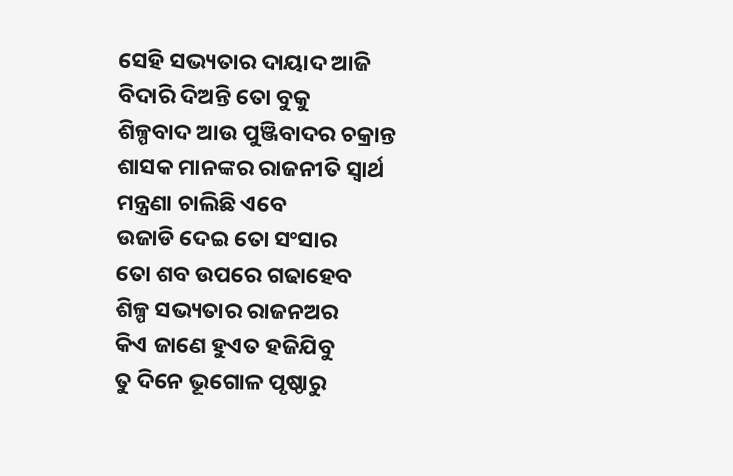ସେହି ସଭ୍ୟତାର ଦାୟାଦ ଆଜି
ବିଦାରି ଦିଅନ୍ତି ତୋ ବୁକୁ
ଶିଳ୍ପବାଦ ଆଉ ପୁଞ୍ଜିବାଦର ଚକ୍ରାନ୍ତ
ଶାସକ ମାନଙ୍କର ରାଜନୀତି ସ୍ଵାର୍ଥ
ମନ୍ତ୍ରଣା ଚାଲିଛି ଏବେ
ଉଜାଡି ଦେଇ ତୋ ସଂସାର
ତୋ ଶବ ଉପରେ ଗଢାହେବ
ଶିଳ୍ପ ସଭ୍ୟତାର ରାଜନଅର
କିଏ ଜାଣେ ହୁଏତ ହଜିଯିବୁ
ତୁ ଦିନେ ଭୂଗୋଳ ପୃଷ୍ଠାରୁ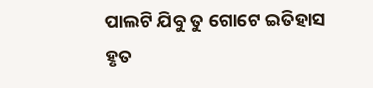ପାଲଟି ଯିବୁ ତୁ ଗୋଟେ ଇତିହାସ
ହୃତ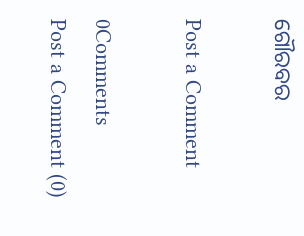ଗୌରବର

Post a Comment

0Comments
Post a Comment (0)